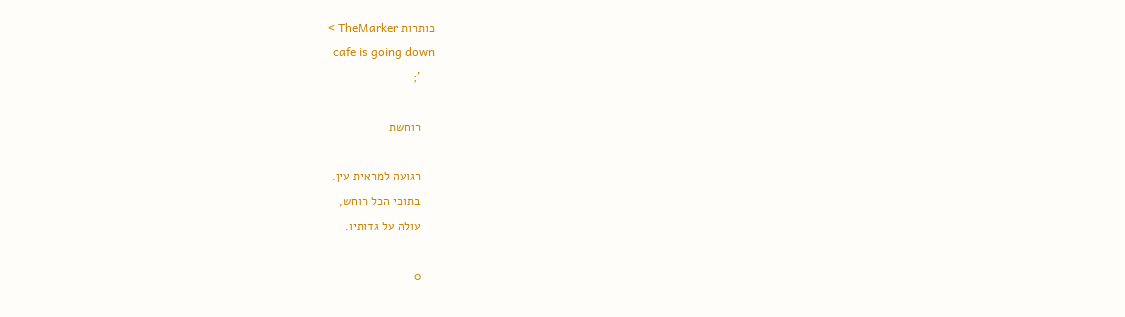כותרות TheMarker >
    cafe is going down
    ';

    רוחשת

    רגועה למראית עין.
    בתוכי הכל רוחש,
    עולה על גדותיו.

    0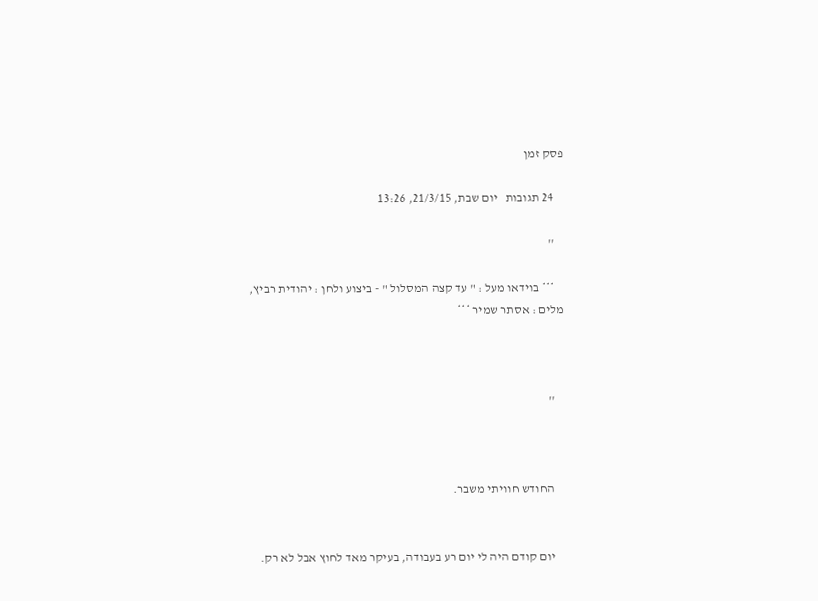פסק זמן

    24 תגובות   יום שבת, 21/3/15, 13:26

    ''

    *** בוידאו מעל : " עד קצה המסלול " - ביצוע ולחן : יהודית רביץ, מלים : אסתר שמיר ***



    ''



    החודש חוויתי משבר.


    יום קודם היה לי יום רע בעבודה, בעיקר מאד לחוץ אבל לא רק.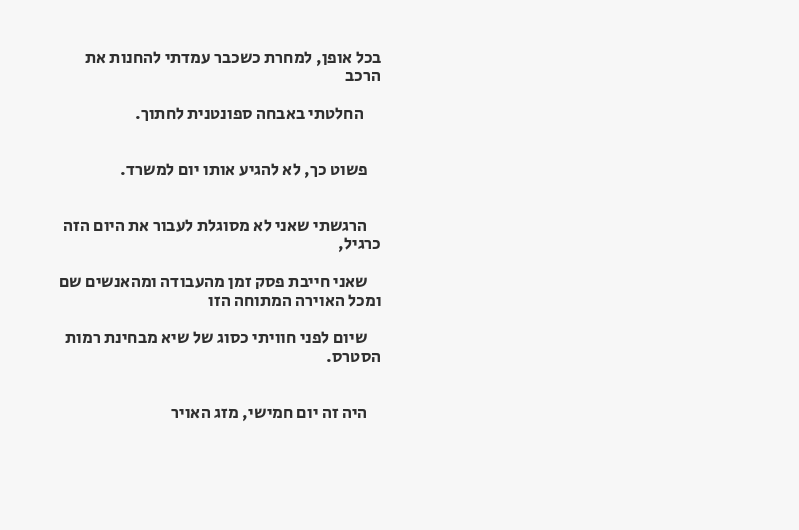בכל אופן, למחרת כשכבר עמדתי להחנות את הרכב

     החלטתי באבחה ספונטנית לחתוך.


    פשוט כך, לא להגיע אותו יום למשרד.


    הרגשתי שאני לא מסוגלת לעבור את היום הזה כרגיל,

    שאני חייבת פסק זמן מהעבודה ומהאנשים שם ומכל האוירה המתוחה הזו

    שיום לפני חוויתי כסוג של שיא מבחינת רמות הסטרס.


    היה זה יום חמישי, מזג האויר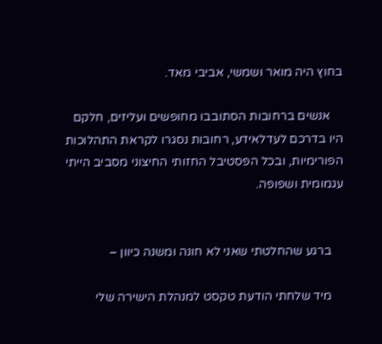בחוץ היה מואר ושמשי, אביבי מאד.

    אנשים ברחובות הסתובבו מחופשים ועליזים, חלקם היו בדרכם לעדלאידע, רחובות נסגרו לקראת התהלוכות הפורימיות, ובכל הפסטיבל החזותי החיצוני מסביב הייתי עגמומית ושפופה.


    ברגע שהחלטתי שאני לא חונה ומשנה כיוון –

    מיד שלחתי הודעת טקסט למנהלת הישירה שלי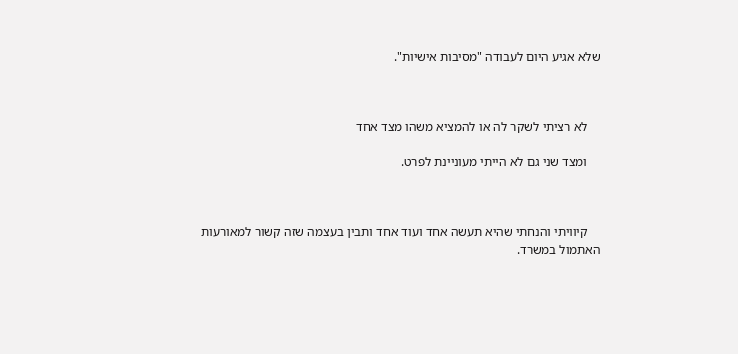שלא אגיע היום לעבודה "מסיבות אישיות".



    לא רציתי לשקר לה או להמציא משהו מצד אחד

    ומצד שני גם לא הייתי מעוניינת לפרט.



    קיוויתי והנחתי שהיא תעשה אחד ועוד אחד ותבין בעצמה שזה קשור למאורעות האתמול במשרד.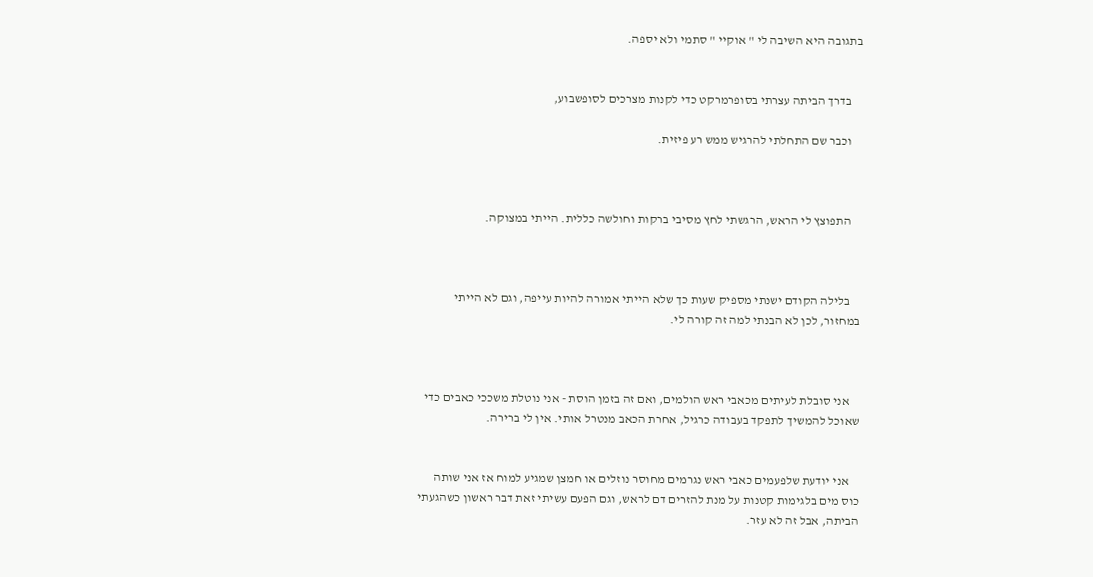בתגובה היא השיבה לי " אוקיי " סתמי ולא יספה.


    בדרך הביתה עצרתי בסופרמרקט כדי לקנות מצרכים לסופשבוע,

    וכבר שם התחלתי להרגיש ממש רע פיזית.



    התפוצץ לי הראש, הרגשתי לחץ מסיבי ברקות וחולשה כללית. הייתי במצוקה.



    בלילה הקודם ישנתי מספיק שעות כך שלא הייתי אמורה להיות עייפה, וגם לא הייתי במחזור, לכן לא הבנתי למה זה קורה לי.



    אני סובלת לעיתים מכאבי ראש הולמים, ואם זה בזמן הוסת - אני נוטלת משככי כאבים כדי שאוכל להמשיך לתפקד בעבודה כרגיל, אחרת הכאב מנטרל אותי. אין לי ברירה.


    אני יודעת שלפעמים כאבי ראש נגרמים מחוסר נוזלים או חמצן שמגיע למוח אז אני שותה כוס מים בלגימות קטנות על מנת להזרים דם לראש, וגם הפעם עשיתי זאת דבר ראשון כשהגעתי הביתה, אבל זה לא עזר.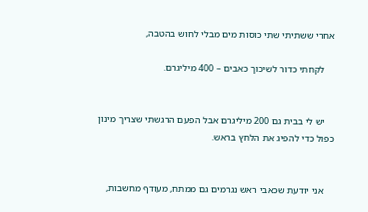אחרי ששתיתי שתי כוסות מים מבלי לחוש בהטבה,

    לקחתי כדור לשיכוך כאבים – 400 מיליגרם.


    יש לי בבית גם 200 מיליגרם אבל הפעם הרגשתי שצריך מינון כפול כדי להפיג את הלחץ בראש.


    אני יודעת שכאבי ראש נגרמים גם ממתח, מעודף מחשבות,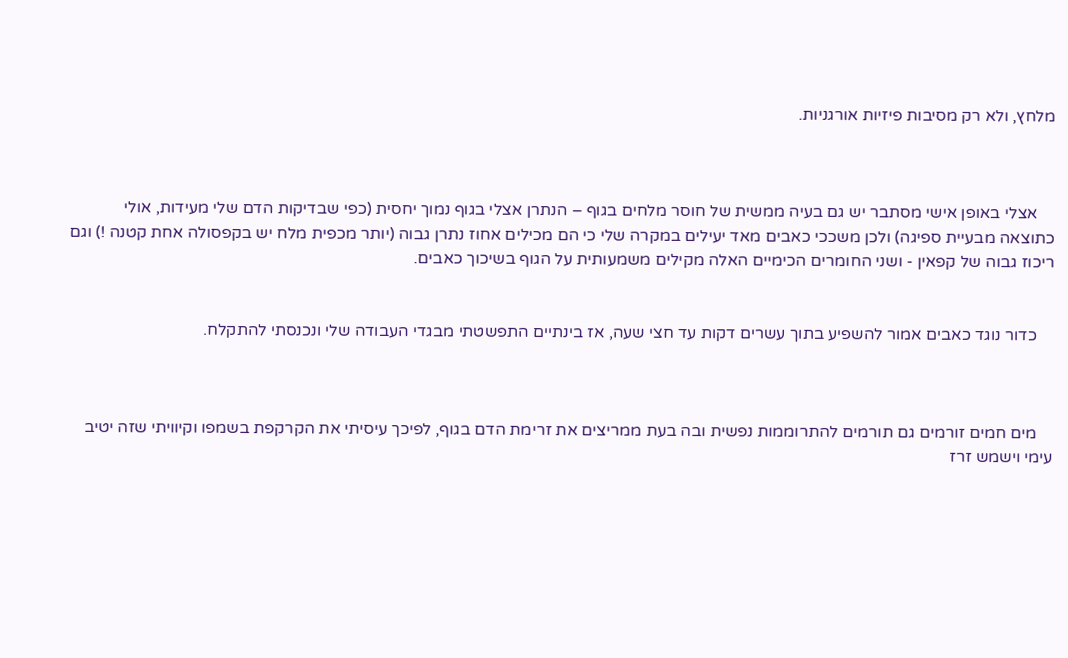מלחץ, ולא רק מסיבות פיזיות אורגניות.



    אצלי באופן אישי מסתבר יש גם בעיה ממשית של חוסר מלחים בגוף – הנתרן אצלי בגוף נמוך יחסית (כפי שבדיקות הדם שלי מעידות, אולי כתוצאה מבעיית ספיגה) ולכן משככי כאבים מאד יעילים במקרה שלי כי הם מכילים אחוז נתרן גבוה (יותר מכפית מלח יש בקפסולה אחת קטנה !) וגם ריכוז גבוה של קפאין - ושני החומרים הכימיים האלה מקילים משמעותית על הגוף בשיכוך כאבים.


    כדור נוגד כאבים אמור להשפיע בתוך עשרים דקות עד חצי שעה, אז בינתיים התפשטתי מבגדי העבודה שלי ונכנסתי להתקלח.



    מים חמים זורמים גם תורמים להתרוממות נפשית ובה בעת ממריצים את זרימת הדם בגוף, לפיכך עיסיתי את הקרקפת בשמפו וקיוויתי שזה יטיב עימי וישמש זרז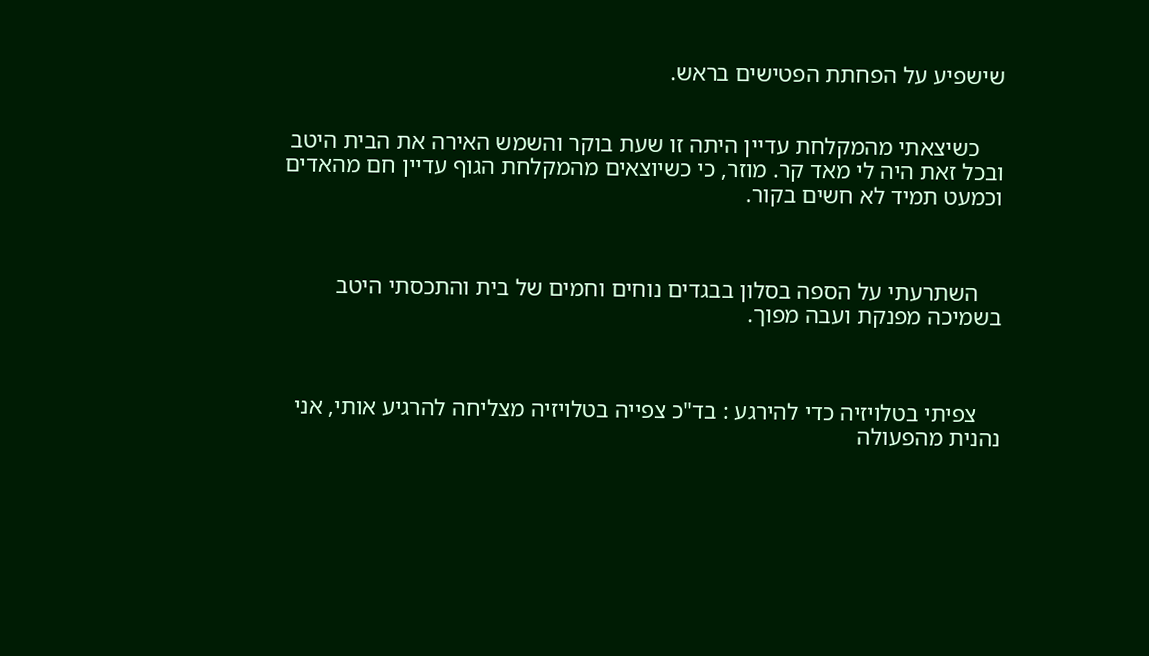שישפיע על הפחתת הפטישים בראש.


    כשיצאתי מהמקלחת עדיין היתה זו שעת בוקר והשמש האירה את הבית היטב ובכל זאת היה לי מאד קר. מוזר, כי כשיוצאים מהמקלחת הגוף עדיין חם מהאדים וכמעט תמיד לא חשים בקור.



    השתרעתי על הספה בסלון בבגדים נוחים וחמים של בית והתכסתי היטב בשמיכה מפנקת ועבה מפוך.



    צפיתי בטלויזיה כדי להירגע : בד"כ צפייה בטלויזיה מצליחה להרגיע אותי, אני נהנית מהפעולה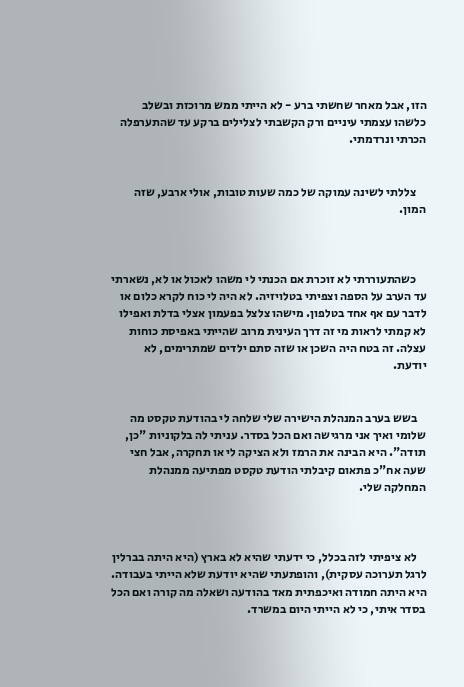הזו, אבל מאחר שחשתי ברע - לא הייתי ממש מרוכזת ובשלב כלשהו עצמתי עיניים ורק הקשבתי לצלילים ברקע עד שהתערפלה הכרתי ונרדמתי.


    צללתי לשינה עמוקה של כמה שעות טובות, אולי ארבע, שזה המון.



    כשהתעוררתי לא זוכרת אם הכנתי לי משהו לאכול או לא, נשארתי עד הערב על הספה וצפיתי בטלויזיה. לא היה לי כוח לקרא כלום או לדבר עם אף אחד בטלפון. מישהו צלצל בפעמון אצלי בדלת ואפילו לא קמתי לראות מי זה דרך העינית מרוב שהייתי באפיסת כוחות עצלה. זה בטח היה השכן או שזה סתם ילדים שמתרימים, לא יודעת.


    בשש בערב המנהלת הישירה שלי שלחה לי בהודעת טקסט מה שלומי ואיך אני מרגישה ואם הכל בסדר. עניתי לה בלקוניות "כן, תודה". היא הבינה את הרמז ולא הציקה לי או תחקרה, אבל חצי שעה אח"כ פתאום קיבלתי הודעת טקסט מפתיעה ממנהלת המחלקה שלי.



    לא ציפיתי לזה בכלל, כי ידעתי שהיא לא בארץ (היא היתה בברלין לרגל תערוכה עסקית), והופתעתי שהיא יודעת שלא הייתי בעבודה. היא היתה חמודה ואיכפתית מאד בהודעה ושאלה מה קורה ואם הכל בסדר איתי, כי לא הייתי היום במשרד.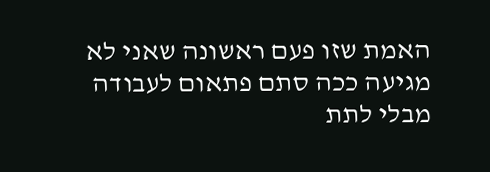האמת שזו פעם ראשונה שאני לא מגיעה ככה סתם פתאום לעבודה מבלי לתת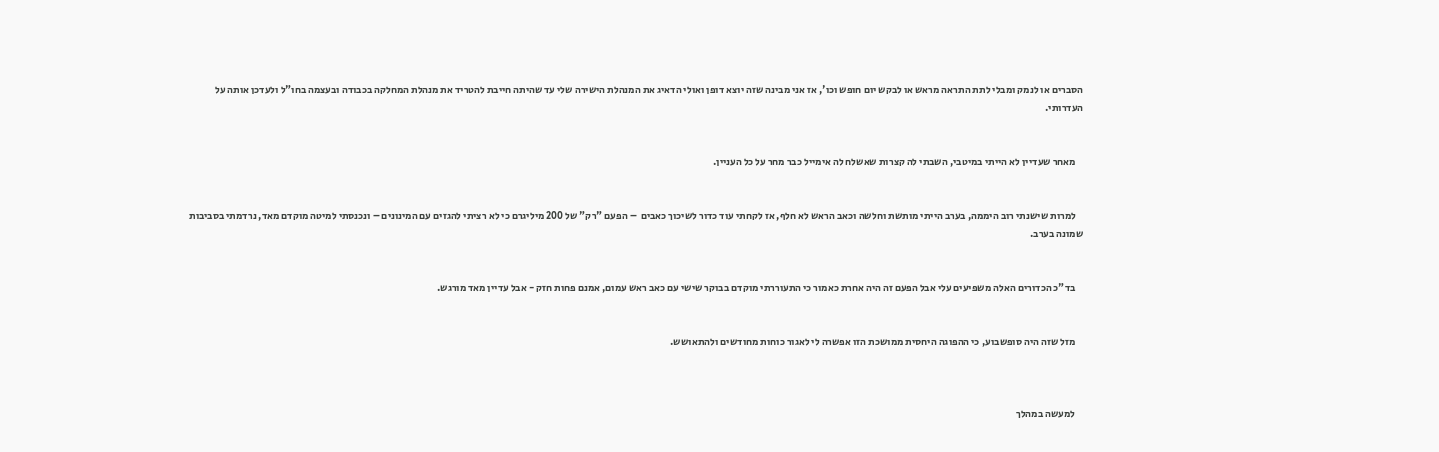הסברים או לנמק ומבלי לתת התראה מראש או לבקש יום חופש וכו', אז אני מבינה שזה יוצא דופן ואולי הדאיג את המנהלת הישירה שלי עד שהיתה חייבת להטריד את מנהלת המחלקה בכבודה ובעצמה בחו"ל ולעדכן אותה על העדרותי.


    מאחר שעדיין לא הייתי במיטבי, השבתי לה קצרות שאשלח לה אימייל כבר מחר על כל העניין.


    למרות שישנתי רוב היממה, בערב הייתי מותשת וחלשה וכאב הראש לא חלף, אז לקחתי עוד כדור לשיכוך כאבים  – הפעם "רק" של 200 מיליגרם כי לא רציתי להגזים עם המינונים – ונכנסתי למיטה מוקדם מאד, נרדמתי בסביבות שמונה בערב.


    בד"כ הכדורים האלה משפיעים עלי אבל הפעם זה היה אחרת כאמור כי התעוררתי מוקדם בבוקר שישי עם כאב ראש עמום, אמנם פחות חזק - אבל עדיין מאד מורגש.


    מזל שזה היה סופשבוע, כי ההפוגה היחסית ממושכת הזו אפשרה לי לאגור כוחות מחודשים ולהתאושש.



    למעשה במהלך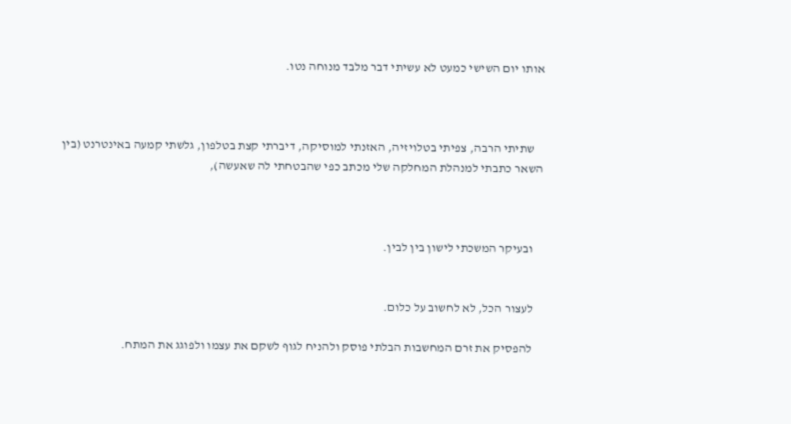אותו יום השישי כמעט לא עשיתי דבר מלבד מנוחה נטו.



    שתיתי הרבה, צפיתי בטלויזיה, האזנתי למוסיקה, דיברתי קצת בטלפון, גלשתי קמעה באינטרנט (בין השאר כתבתי למנהלת המחלקה שלי מכתב כפי שהבטחתי לה שאעשה),



    ובעיקר המשכתי לישון בין לבין.


    לעצור הכל, לא לחשוב על כלום.

    להפסיק את זרם המחשבות הבלתי פוסק ולהניח לגוף לשקם את עצמו ולפוגג את המתח.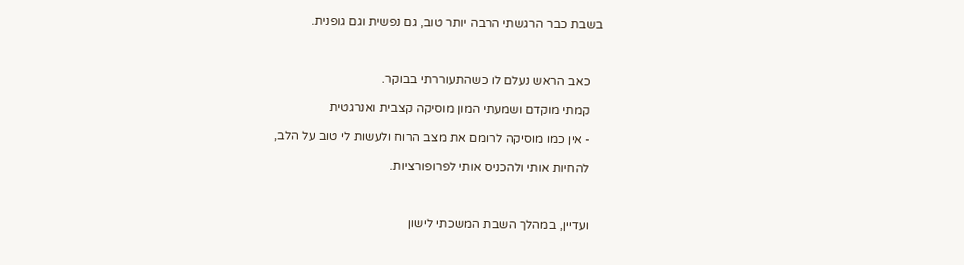בשבת כבר הרגשתי הרבה יותר טוב, גם נפשית וגם גופנית.



    כאב הראש נעלם לו כשהתעוררתי בבוקר.

    קמתי מוקדם ושמעתי המון מוסיקה קצבית ואנרגטית

    - אין כמו מוסיקה לרומם את מצב הרוח ולעשות לי טוב על הלב,

    להחיות אותי ולהכניס אותי לפרופורציות.



    ועדיין, במהלך השבת המשכתי לישון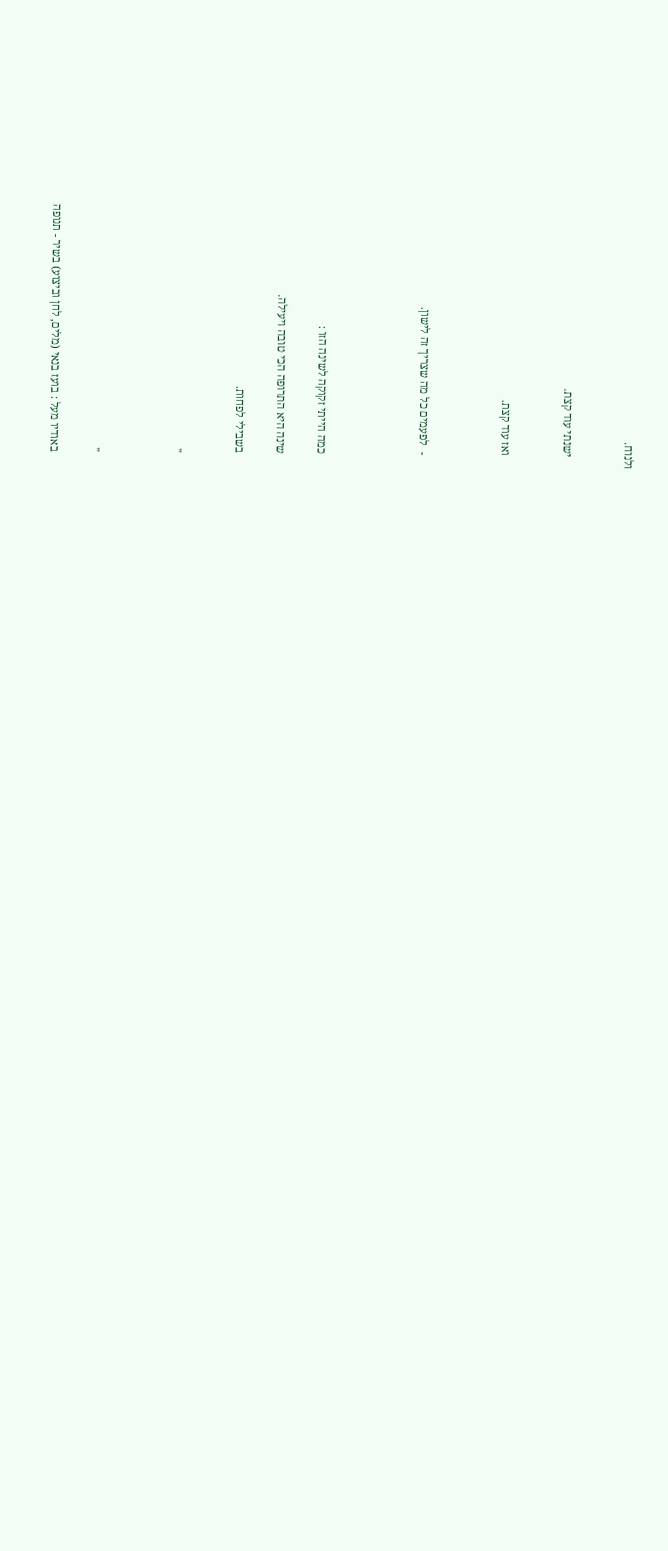ולנוח.


    ישנתי עוד קצת.


    ואז עוד קצת.



    -  לפעמים כל מה שצריך זה לישון.




    כמה הייתי זקוקה לשינה הזו :

    שינה היא התרופה הכי טובה ויעילה.

    בשבילי לפחות.


    ''



    ''

    באודיו מעל : בועז בנאי (מלים, לחן וביצוע) בשיר - תנופה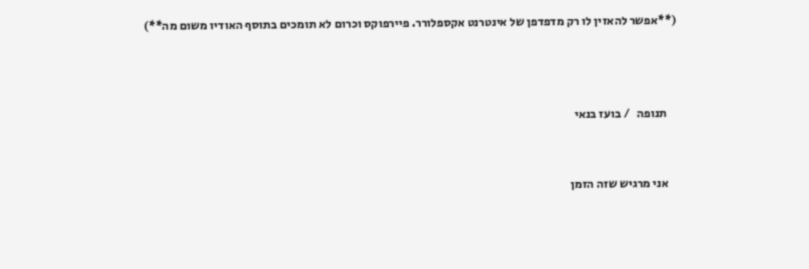(**אפשר להאזין לו רק מדפדפן של אינטרנט אקספלורר. פיירפוקס וכרום לא תומכים בתוסף האודיו משום מה**)



    תנופה   / בועז בנאי


    אני מרגיש שזה הזמן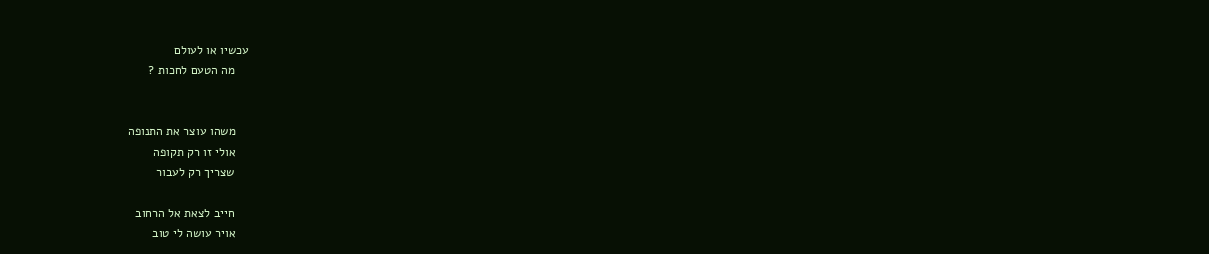עכשיו או לעולם
    מה הטעם לחכות ?


    משהו עוצר את התנופה
    אולי זו רק תקופה
    שצריך רק לעבור

    חייב לצאת אל הרחוב
    אויר עושה לי טוב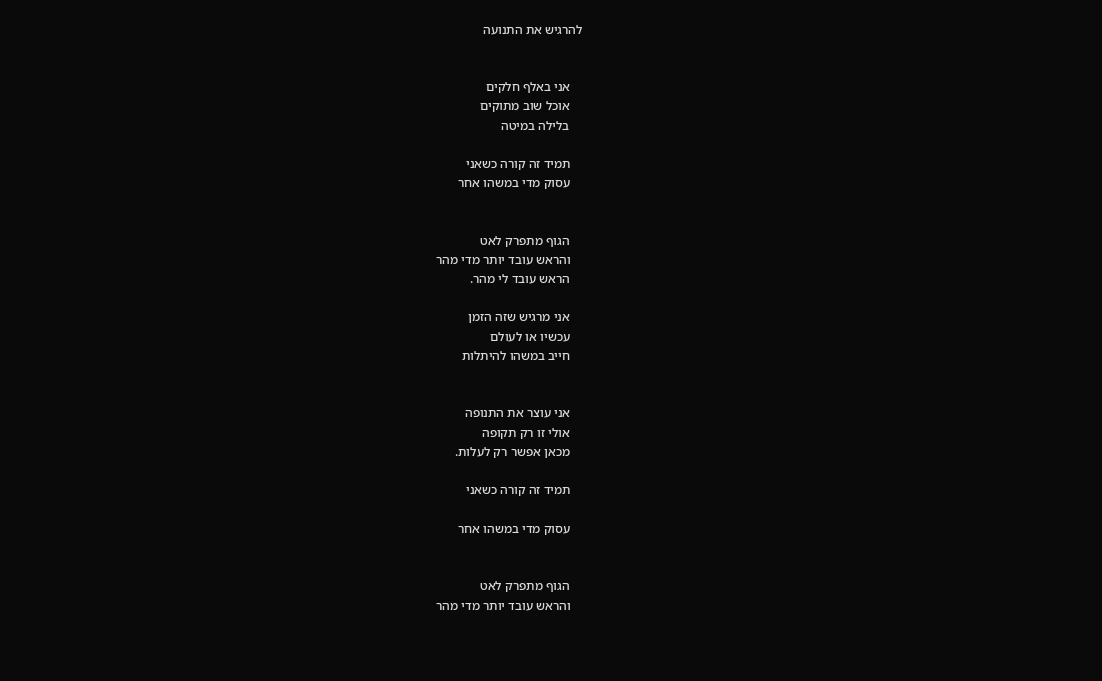להרגיש את התנועה


    אני באלף חלקים
    אוכל שוב מתוקים
    בלילה במיטה

    תמיד זה קורה כשאני
    עסוק מדי במשהו אחר


    הגוף מתפרק לאט
    והראש עובד יותר מדי מהר
    הראש עובד לי מהר.

    אני מרגיש שזה הזמן
    עכשיו או לעולם
    חייב במשהו להיתלות


    אני עוצר את התנופה
    אולי זו רק תקופה
    מכאן אפשר רק לעלות.

    תמיד זה קורה כשאני

    עסוק מדי במשהו אחר


    הגוף מתפרק לאט
    והראש עובד יותר מדי מהר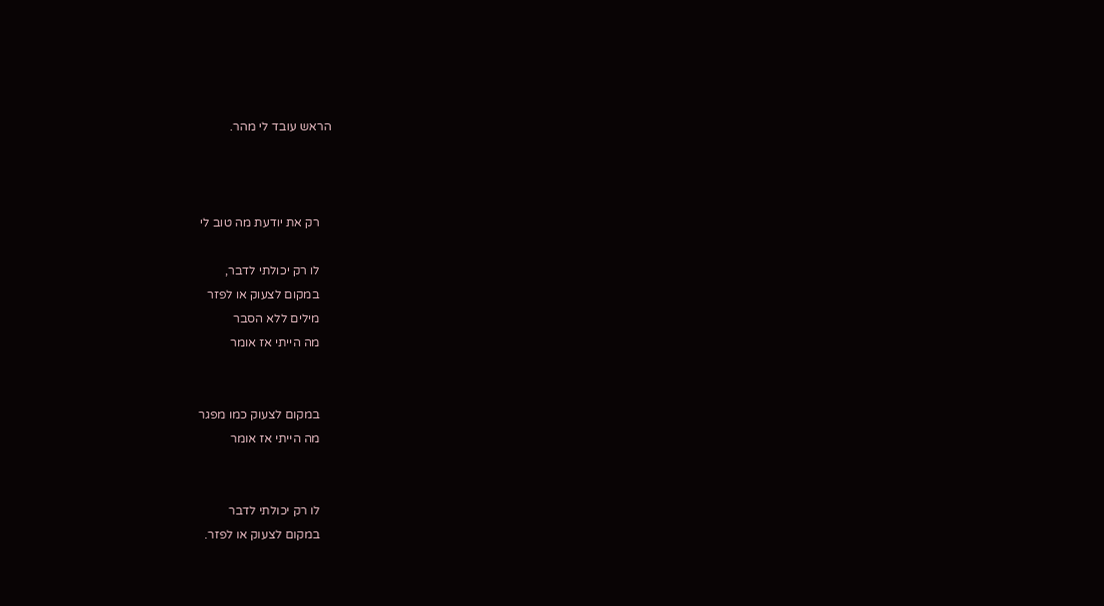הראש עובד לי מהר.



    רק את יודעת מה טוב לי

    לו רק יכולתי לדבר,
    במקום לצעוק או לפזר
    מילים ללא הסבר
    מה הייתי אז אומר


    במקום לצעוק כמו מפגר
    מה הייתי אז אומר


    לו רק יכולתי לדבר
    במקום לצעוק או לפזר.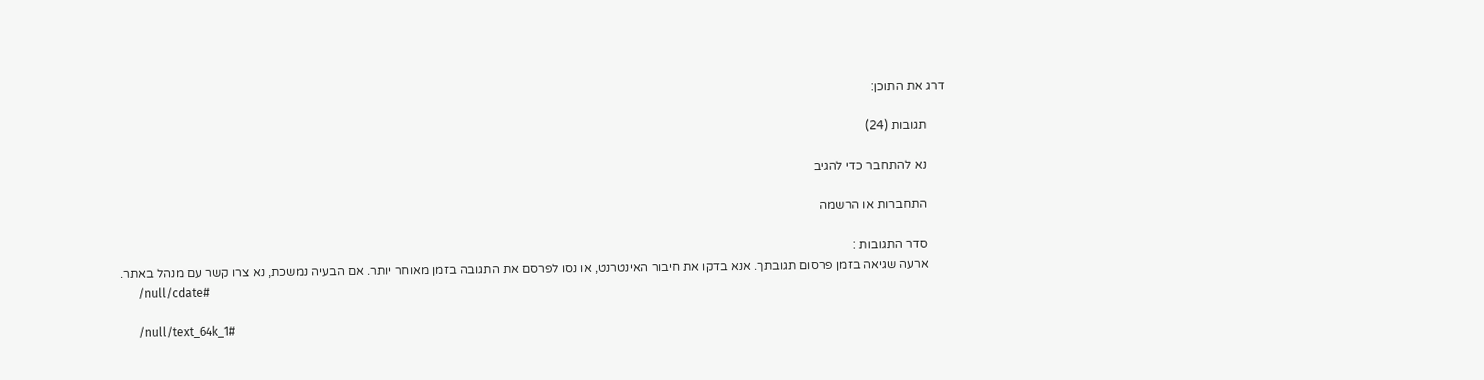דרג את התוכן:

      תגובות (24)

      נא להתחבר כדי להגיב

      התחברות או הרשמה

      סדר התגובות :
      ארעה שגיאה בזמן פרסום תגובתך. אנא בדקו את חיבור האינטרנט, או נסו לפרסם את התגובה בזמן מאוחר יותר. אם הבעיה נמשכת, נא צרו קשר עם מנהל באתר.
      /null/cdate#

      /null/text_64k_1#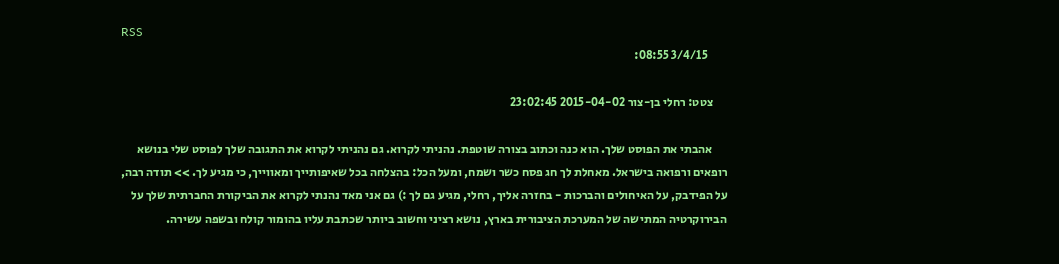RSS
        3/4/15 08:55:

      צטט: רחלי בן-צור 2015-04-02 23:02:45

      אהבתי את הפוסט שלך. הוא כנה וכתוב בצורה שוטפת. נהניתי לקרוא. גם נהניתי לקרוא את התגובה שלך לפוסט שלי בנושא רופאים ורפואה בישראל. מאחלת לך חג פסח כשר ושמח, ומעל הכל: בהצלחה בכל שאיפותייך ומאווייך, כי מגיע לך. >> תודה רבה, על הפידבק, על האיחולים והברכות - בחזרה אליך, רחלי, מגיע גם לך :) גם אני מאד נהנתי לקרוא את הביקורת החברתית שלך על הבירוקרטיה המתישה של המערכת הציבורית בארץ, נושא רציני וחשוב ביותר שכתבת עליו בהומור קולח ובשפה עשירה.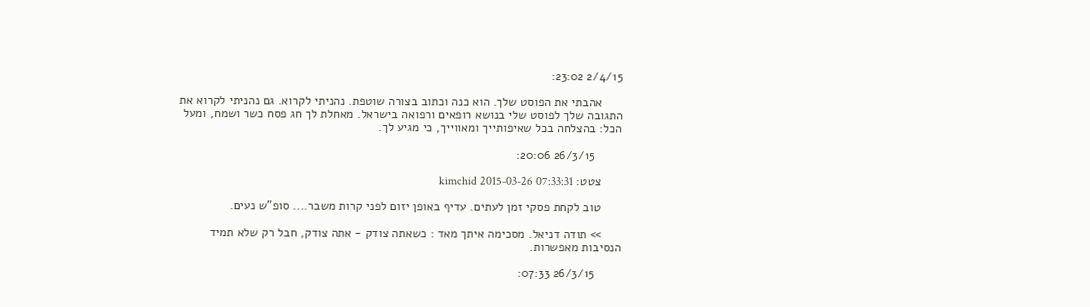2/4/15 23:02:

      אהבתי את הפוסט שלך. הוא כנה וכתוב בצורה שוטפת. נהניתי לקרוא. גם נהניתי לקרוא את התגובה שלך לפוסט שלי בנושא רופאים ורפואה בישראל. מאחלת לך חג פסח כשר ושמח, ומעל הכל: בהצלחה בכל שאיפותייך ומאווייך, כי מגיע לך.

        26/3/15 20:06:

      צטט: kimchid 2015-03-26 07:33:31

      טוב לקחת פסקי זמן לעתים. עדיף באופן יזום לפני קרות משבר.... סופ"ש נעים.

      >> תודה דניאל. מסכימה איתך מאד : כשאתה צודק - אתה צודק, חבל רק שלא תמיד הנסיבות מאפשרות.

        26/3/15 07:33: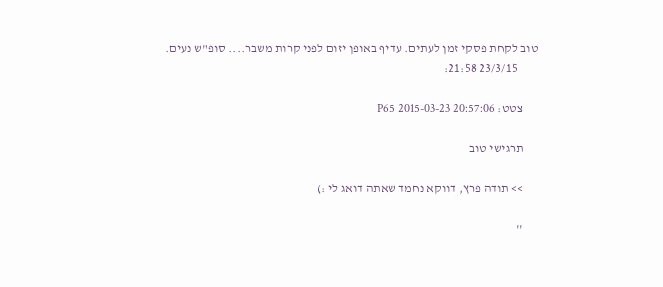טוב לקחת פסקי זמן לעתים. עדיף באופן יזום לפני קרות משבר.... סופ"ש נעים.
        23/3/15 21:58:

      צטט: P65 2015-03-23 20:57:06

      תרגישי טוב

      >> תודה פרץ, דווקא נחמד שאתה דואג לי :)

      ''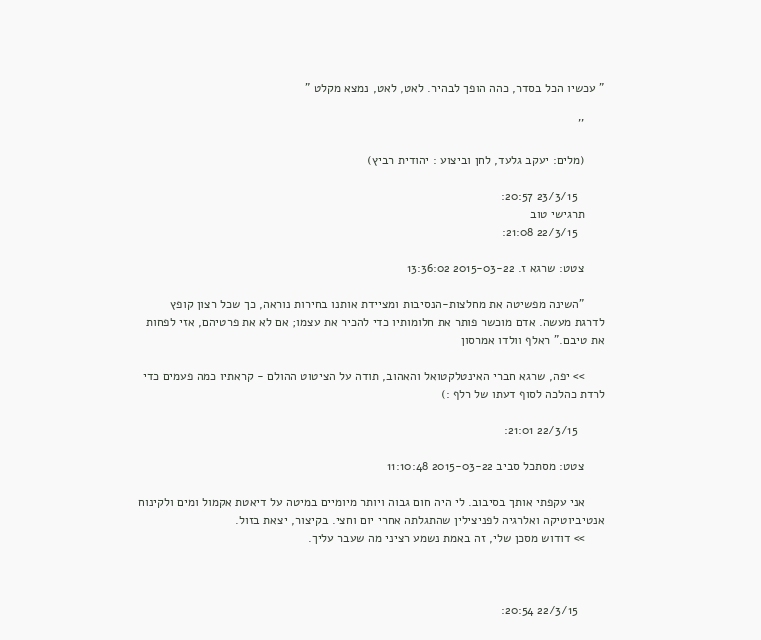" עכשיו הכל בסדר, כהה הופך לבהיר. לאט, לאט, נמצא מקלט "

      ''

      (מלים: יעקב גלעד, לחן וביצוע : יהודית רביץ)

        23/3/15 20:57:
      תרגישי טוב
        22/3/15 21:08:

      צטט: שרגא ז. 2015-03-22 13:36:02

      "השינה מפשיטה את מחלצות-הנסיבות ומציידת אותנו בחירות נוראה, כך שכל רצון קופץ לדרגת מעשה. אדם מוכשר פותר את חלומותיו כדי להכיר את עצמו; אם לא את פרטיהם, אזי לפחות את טיבם." ראלף וולדו אמרסון

      >> יפה, שרגא חברי האינטלקטואל והאהוב, תודה על הציטוט ההולם - קראתיו כמה פעמים כדי לרדת כהלכה לסוף דעתו של רלף :)

        22/3/15 21:01:

      צטט: מסתכל סביב 2015-03-22 11:10:48

      אני עקפתי אותך בסיבוב. לי היה חום גבוה ויותר מיומיים במיטה על דיאטת אקמול ומים ולקינוח אנטיביוטיקה ואלרגיה לפניצילין שהתגלתה אחרי יום וחצי. בקיצור, יצאת בזול.
      >> דודוש מסכן שלי, זה באמת נשמע רציני מה שעבר עליך.



        22/3/15 20:54: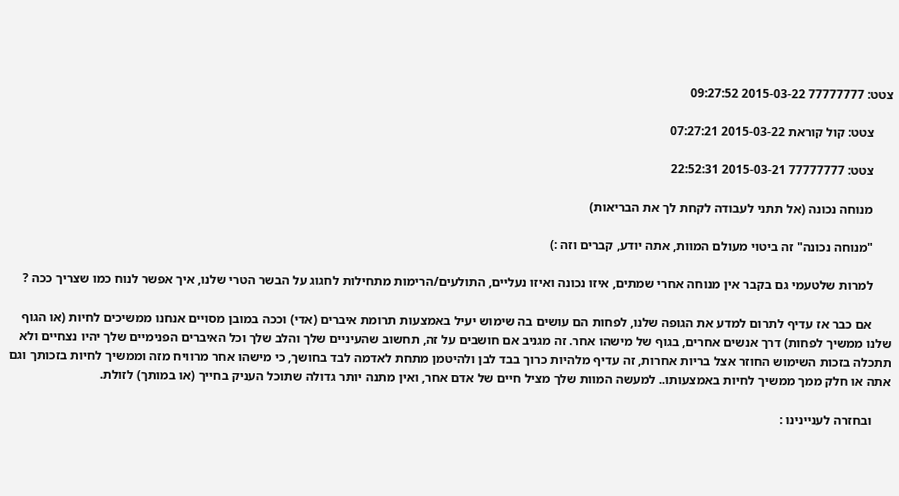צטט: 77777777 2015-03-22 09:27:52

      צטט: קול קוראת 2015-03-22 07:27:21

      צטט: 77777777 2015-03-21 22:52:31

      מנוחה נכונה (אל תתני לעבודה לקחת לך את הבריאות)

      "מנוחה נכונה" זה ביטוי מעולם המוות, אתה יודע, קברים וזה :)

      למרות שלטעמי גם בקבר אין מנוחה אחרי שמתים, איזו נכונה ואיזו נעליים, התולעים/הרימות מתחילות לחגוג על הבשר הטרי שלנו, איך אפשר לנוח כמו שצריך ככה ?

      אם כבר אז עדיף לתרום למדע את הגופה שלנו, לפחות הם עושים בה שימוש יעיל באמצעות תרומת איברים (אדי) וככה במובן מסויים אנחנו ממשיכים לחיות (או הגוף שלנו ממשיך לפחות) דרך אנשים אחרים, בגוף של מישהו אחר. זה מגניב אם חושבים על זה, תחשוב שהעיניים שלך והלב שלך וכל האיברים הפנימיים שלך יהיו נצחיים ולא תתכלה בזכות השימוש החוזר אצל בריות אחרות, זה עדיף מלהיות כרוך בבד לבן ולהיטמן מתחת לאדמה לבד בחושך, כי מישהו אחר מרוויח מזה וממשיך לחיות בזכותך וגם אתה או חלק ממך ממשיך לחיות באמצעותו.. למעשה המוות שלך מציל חיים של אדם אחר, ואין מתנה יותר גדולה שתוכל העניק בחייך (או במותך) לזולת.

      ובחזרה לעניינינו :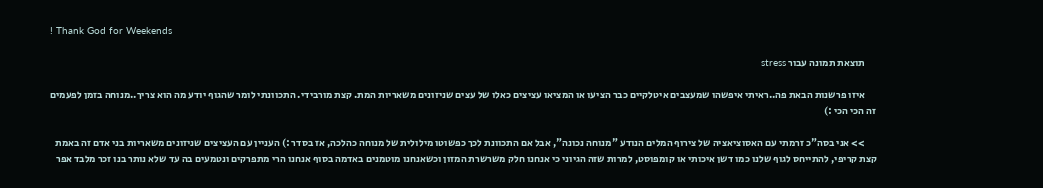! Thank God for Weekends

      תוצאת תמונה עבור stress

      איזו פרשנות הבאת פה..ראיתי איפשהו שמעצבים איטלקיים כבר הציעו או המציאו עציצים כאלו של עצים שניזונים משאריות המת. קצת מורבידי. התכוונתי לומר שהגוף יודע מה הוא צריך..מנוחה בזמן לפעמים זה הכי הכי :)

      >> אני בסה"כ זרמתי עם האסוציאציה של צירוף המלים הנודע "מנוחה נכונה", אבל אם התכוונת לכך כפשוטו מילולית של מנוחה כהלכה, אז בסדר :) העניין עם העציצים שניזונים משאריות בני אדם זה באמת קצת קריפי, להתייחס לגוף שלנו כמו דשן איכותי או קומפוסט, למרות שזה הגיוני כי אנחנו חלק משרשרת המזון וכשאנחנו מוטמנים באדמה בסוף אנחנו הרי מתפרקים ונטמעים בה עד שלא נותר בנו זכר מלבד אפר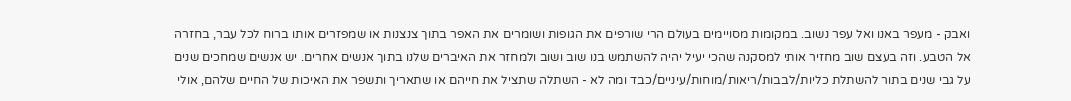ואבק - מעפר באנו ואל עפר נשוב. במקומות מסויימים בעולם הרי שורפים את הגופות ושומרים את האפר בתוך צנצנות או שמפזרים אותו ברוח לכל עבר, בחזרה אל הטבע. וזה בעצם שוב מחזיר אותי למסקנה שהכי יעיל יהיה להשתמש בנו שוב ושוב ולמחזר את האיברים שלנו בתוך אנשים אחרים. יש אנשים שמחכים שנים על גבי שנים בתור להשתלת כליות/לבבות/ריאות/מוחות/עיניים/כבד ומה לא - השתלה שתציל את חייהם או שתאריך ותשפר את האיכות של החיים שלהם, אולי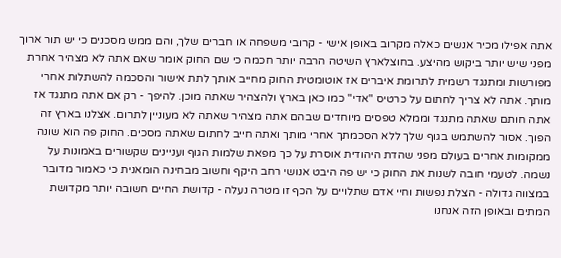אתה אפילו מכיר אנשים כאלה מקרוב באופן אישי - קרובי משפחה או חברים שלך, והם ממש מסכנים כי יש תור ארוך מפני שיש יותר ביקוש מהיצע. בחוצלארץ השיטה הרבה יותר חכמה כי שם החוק אומר שאם אתה לא מצהיר אחרת מפורשות ומתנגד רשמית לתרומת איברים אז אוטומטית החוק מחייב אותך לתת אישור והסכמה להשתלות אחרי מותך. אתה לא צריך לחתום על כרטיס "אדי" כמו כאן בארץ ולהצהיר שאתה מוכן. להיפך - רק אם אתה מתנגד אז אתה חותם שאתה מתנגד וממלא טפסים מיוחדים שבהם אתה מצהיר שאתה לא מעוניין לתרום. אצלנו בארץ זה הפוך. אסור להשתמש בגוף שלך ללא הסכמתך אחרי מותך ואתה חייב לחתום שאתה מסכים. החוק פה הוא שונה ממקומות אחרים בעולם מפני שהדת היהודית אוסרת על כך מפאת שלמות הגוף ועניינים שקשורים באמונות על נשמה. לטעמי חובה לשנות את החוק כי יש פה היבט אנושי רחב היקף וחשוב מבחינה הומאנית כי כאמור מדובר במצווה גדולה - הצלת נפשות וחיי אדם שתלויים על הכף זו מטרה נעלה - קדושת החיים חשובה יותר מקדושת המתים ובאופן הזה אנחנו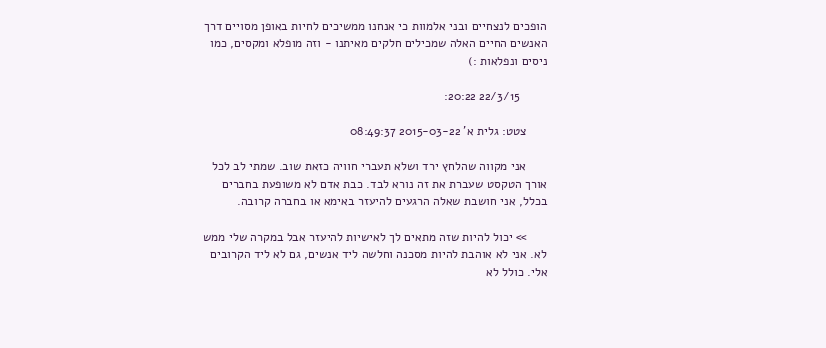הופכים לנצחיים ובני אלמוות כי אנחנו ממשיכים לחיות באופן מסויים דרך האנשים החיים האלה שמכילים חלקים מאיתנו - וזה מופלא ומקסים, כמו ניסים ונפלאות :)

        22/3/15 20:22:

      צטט: גלית א' 2015-03-22 08:49:37

      אני מקווה שהלחץ ירד ושלא תעברי חוויה כזאת שוב. שמתי לב לכל אורך הטקסט שעברת את זה נורא לבד. כבת אדם לא משופעת בחברים בכלל, אני חושבת שאלה הרגעים להיעזר באימא או בחברה קרובה.

      >> יכול להיות שזה מתאים לך לאישיות להיעזר אבל במקרה שלי ממש לא. אני לא אוהבת להיות מסכנה וחלשה ליד אנשים, גם לא ליד הקרובים אלי. כולל לא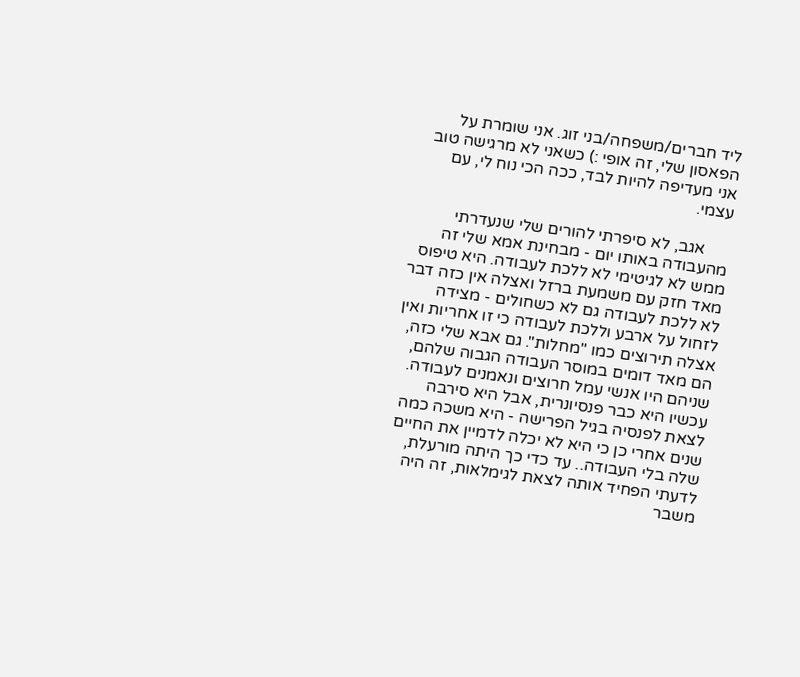ליד חברים/משפחה/בני זוג. אני שומרת על הפאסון שלי, זה אופי :) כשאני לא מרגישה טוב אני מעדיפה להיות לבד, ככה הכי נוח לי, עם עצמי.

      אגב, לא סיפרתי להורים שלי שנעדרתי מהעבודה באותו יום - מבחינת אמא שלי זה ממש לא לגיטימי לא ללכת לעבודה. היא טיפוס מאד חזק עם משמעת ברזל ואצלה אין כזה דבר לא ללכת לעבודה גם לא כשחולים - מצידה לזחול על ארבע וללכת לעבודה כי זו אחריות ואין אצלה תירוצים כמו "מחלות". גם אבא שלי כזה, הם מאד דומים במוסר העבודה הגבוה שלהם, שניהם היו אנשי עמל חרוצים ונאמנים לעבודה. עכשיו היא כבר פנסיונרית, אבל היא סירבה לצאת לפנסיה בגיל הפרישה - היא משכה כמה שנים אחרי כן כי היא לא יכלה לדמיין את החיים שלה בלי העבודה.. עד כדי כך היתה מורעלת, לדעתי הפחיד אותה לצאת לגימלאות, זה היה משבר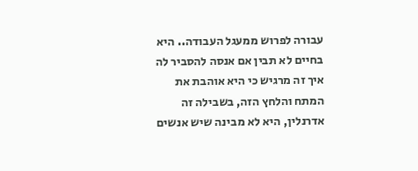עבורה לפרוש ממעגל העבודה.. היא בחיים לא תבין אם אנסה להסביר לה איך זה מרגיש כי היא אוהבת את המתח והלחץ הזה, בשבילה זה אדרנלין, היא לא מבינה שיש אנשים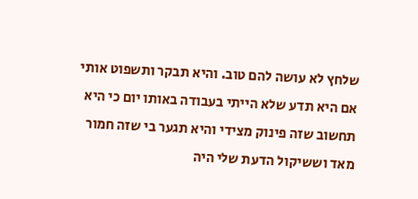שלחץ לא עושה להם טוב. והיא תבקר ותשפוט אותי אם היא תדע שלא הייתי בעבודה באותו יום כי היא תחשוב שזה פינוק מצידי והיא תגער בי שזה חמור מאד וששיקול הדעת שלי היה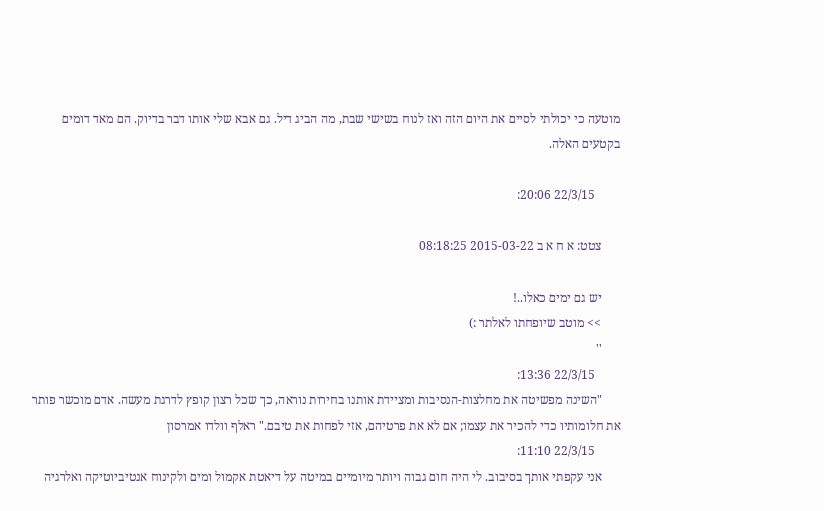מוטעה כי יכולתי לסיים את היום הזה ואז לנוח בשישי שבת, מה הביג דיל. גם אבא שלי אותו דבר בדיוק. הם מאד דומים בקטעים האלה.

        22/3/15 20:06:

      צטט: א ח א ב 2015-03-22 08:18:25

      יש גם ימים כאלו..!
      >> מוטב שיופחתו לאלתר :)
      ''
        22/3/15 13:36:
      "השינה מפשיטה את מחלצות-הנסיבות ומציידת אותנו בחירות נוראה, כך שכל רצון קופץ לדרגת מעשה. אדם מוכשר פותר את חלומותיו כדי להכיר את עצמו; אם לא את פרטיהם, אזי לפחות את טיבם." ראלף וולדו אמרסון
        22/3/15 11:10:
      אני עקפתי אותך בסיבוב. לי היה חום גבוה ויותר מיומיים במיטה על דיאטת אקמול ומים ולקינוח אנטיביוטיקה ואלרגיה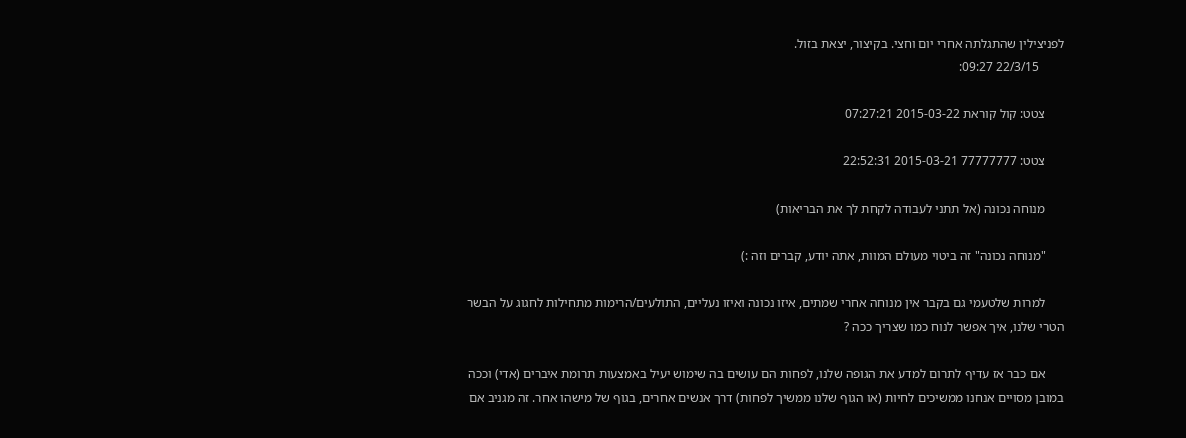לפניצילין שהתגלתה אחרי יום וחצי. בקיצור, יצאת בזול.
        22/3/15 09:27:

      צטט: קול קוראת 2015-03-22 07:27:21

      צטט: 77777777 2015-03-21 22:52:31

      מנוחה נכונה (אל תתני לעבודה לקחת לך את הבריאות)

      "מנוחה נכונה" זה ביטוי מעולם המוות, אתה יודע, קברים וזה :)

      למרות שלטעמי גם בקבר אין מנוחה אחרי שמתים, איזו נכונה ואיזו נעליים, התולעים/הרימות מתחילות לחגוג על הבשר הטרי שלנו, איך אפשר לנוח כמו שצריך ככה ?

      אם כבר אז עדיף לתרום למדע את הגופה שלנו, לפחות הם עושים בה שימוש יעיל באמצעות תרומת איברים (אדי) וככה במובן מסויים אנחנו ממשיכים לחיות (או הגוף שלנו ממשיך לפחות) דרך אנשים אחרים, בגוף של מישהו אחר. זה מגניב אם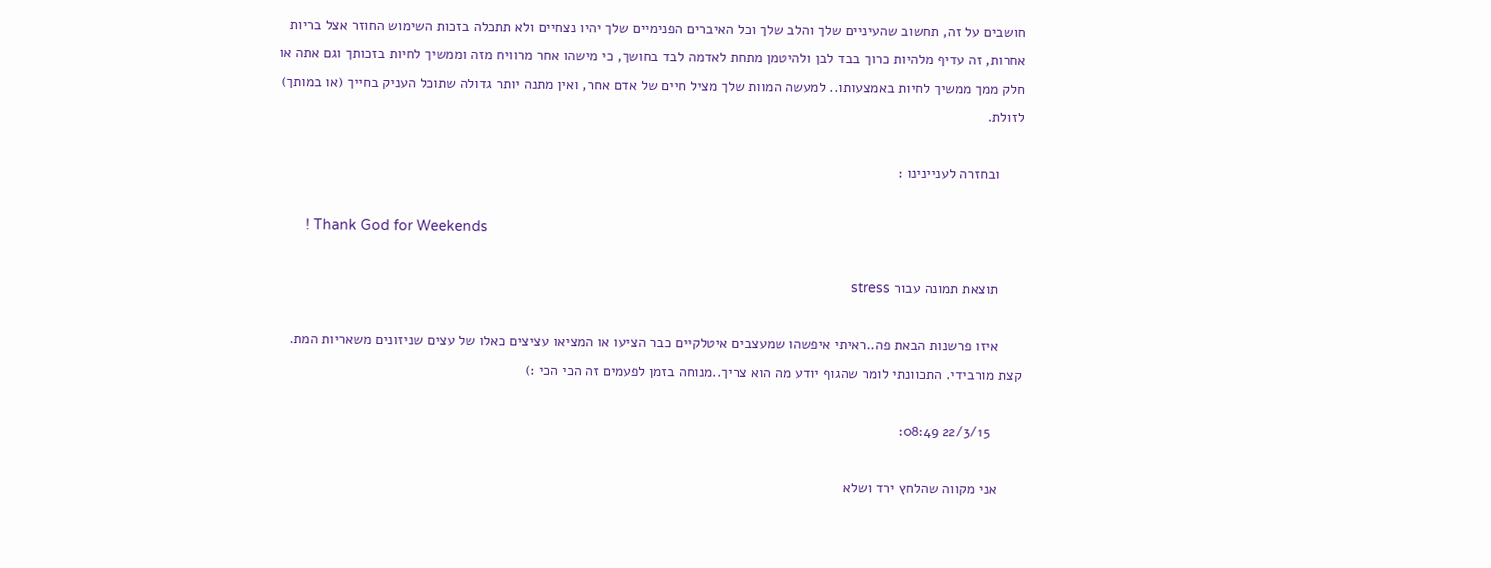חושבים על זה, תחשוב שהעיניים שלך והלב שלך וכל האיברים הפנימיים שלך יהיו נצחיים ולא תתכלה בזכות השימוש החוזר אצל בריות אחרות, זה עדיף מלהיות כרוך בבד לבן ולהיטמן מתחת לאדמה לבד בחושך, כי מישהו אחר מרוויח מזה וממשיך לחיות בזכותך וגם אתה או חלק ממך ממשיך לחיות באמצעותו.. למעשה המוות שלך מציל חיים של אדם אחר, ואין מתנה יותר גדולה שתוכל העניק בחייך (או במותך) לזולת.

      ובחזרה לעניינינו :

       ! Thank God for Weekends

      תוצאת תמונה עבור stress

      איזו פרשנות הבאת פה..ראיתי איפשהו שמעצבים איטלקיים כבר הציעו או המציאו עציצים כאלו של עצים שניזונים משאריות המת. קצת מורבידי. התכוונתי לומר שהגוף יודע מה הוא צריך..מנוחה בזמן לפעמים זה הכי הכי :)

        22/3/15 08:49:

      אני מקווה שהלחץ ירד ושלא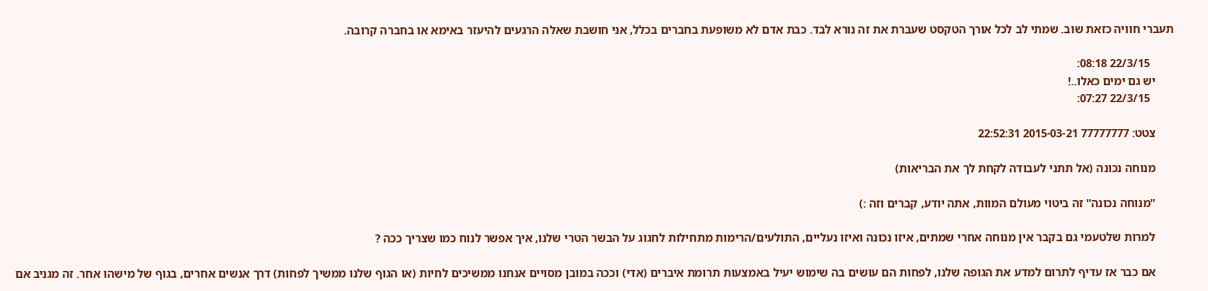תעברי חוויה כזאת שוב. שמתי לב לכל אורך הטקסט שעברת את זה נורא לבד. כבת אדם לא משופעת בחברים בכלל, אני חושבת שאלה הרגעים להיעזר באימא או בחברה קרובה.

        22/3/15 08:18:
      יש גם ימים כאלו..!
        22/3/15 07:27:

      צטט: 77777777 2015-03-21 22:52:31

      מנוחה נכונה (אל תתני לעבודה לקחת לך את הבריאות)

      "מנוחה נכונה" זה ביטוי מעולם המוות, אתה יודע, קברים וזה :)

      למרות שלטעמי גם בקבר אין מנוחה אחרי שמתים, איזו נכונה ואיזו נעליים, התולעים/הרימות מתחילות לחגוג על הבשר הטרי שלנו, איך אפשר לנוח כמו שצריך ככה ?

      אם כבר אז עדיף לתרום למדע את הגופה שלנו, לפחות הם עושים בה שימוש יעיל באמצעות תרומת איברים (אדי) וככה במובן מסויים אנחנו ממשיכים לחיות (או הגוף שלנו ממשיך לפחות) דרך אנשים אחרים, בגוף של מישהו אחר. זה מגניב אם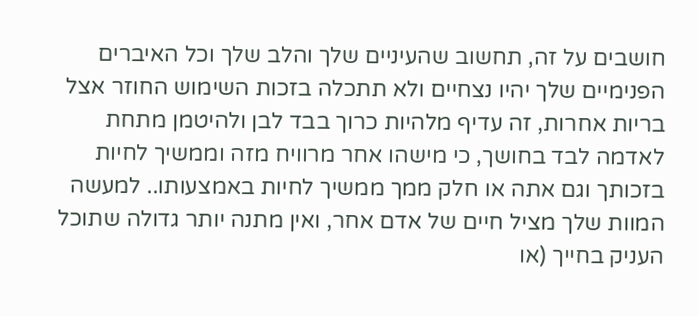חושבים על זה, תחשוב שהעיניים שלך והלב שלך וכל האיברים הפנימיים שלך יהיו נצחיים ולא תתכלה בזכות השימוש החוזר אצל בריות אחרות, זה עדיף מלהיות כרוך בבד לבן ולהיטמן מתחת לאדמה לבד בחושך, כי מישהו אחר מרוויח מזה וממשיך לחיות בזכותך וגם אתה או חלק ממך ממשיך לחיות באמצעותו.. למעשה המוות שלך מציל חיים של אדם אחר, ואין מתנה יותר גדולה שתוכל העניק בחייך (או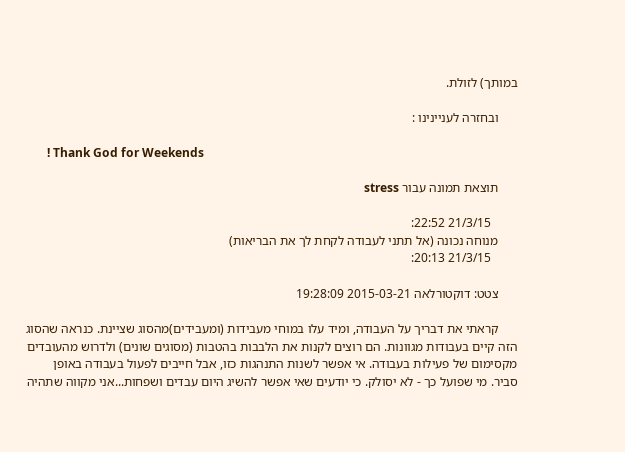במותך) לזולת.

      ובחזרה לעניינינו :

       ! Thank God for Weekends

      תוצאת תמונה עבור stress

        21/3/15 22:52:
      מנוחה נכונה (אל תתני לעבודה לקחת לך את הבריאות)
        21/3/15 20:13:

      צטט: דוקטורלאה 2015-03-21 19:28:09

      קראתי את דבריך על העבודה, ומיד עלו במוחי מעבידות (ומעבידים)מהסוג שציינת. כנראה שהסוג הזה קיים בעבודות מגוונות. הם רוצים לקנות את הלבבות בהטבות (מסוגים שונים) ולדרוש מהעובדים מקסימום של פעילות בעבודה. אי אפשר לשנות התנהגות כזו, אבל חייבים לפעול בעבודה באופן סביר. מי שפועל כך - לא יסולק. כי יודעים שאי אפשר להשיג היום עבדים ושפחות...אני מקווה שתהיה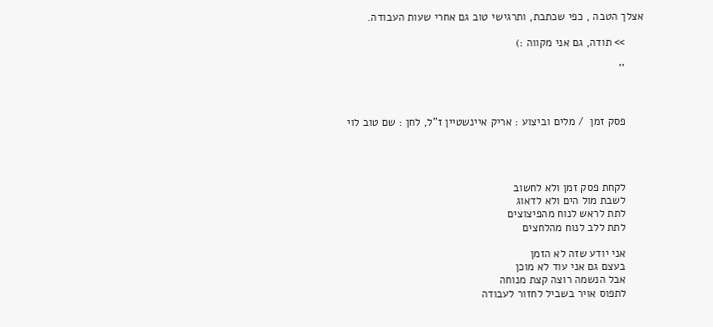אצלך הטבה , כפי שכתבת, ותרגישי טוב גם אחרי שעות העבודה.

      >> תודה, גם אני מקווה :)

      ''



      פסק זמן  / מלים וביצוע : אריק איינשטיין ז"ל, לחן : שם טוב לוי




      לקחת פסק זמן ולא לחשוב
      לשבת מול הים ולא לדאוג
      לתת לראש לנוח מהפיצוצים
      לתת ללב לנוח מהלחצים

      אני יודע שזה לא הזמן
      בעצם גם אני עוד לא מוכן
      אבל הנשמה רוצה קצת מנוחה
      לתפוס אויר בשביל לחזור לעבודה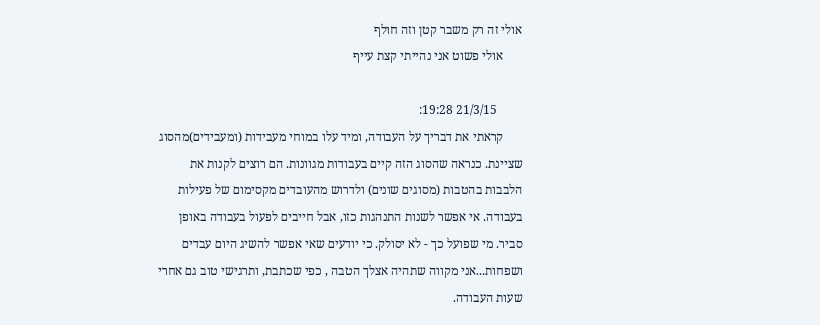אולי זה רק משבר קטן וזה חולף
      אולי פשוט אני נהייתי קצת עייף

        21/3/15 19:28:
      קראתי את דבריך על העבודה, ומיד עלו במוחי מעבידות (ומעבידים)מהסוג שציינת. כנראה שהסוג הזה קיים בעבודות מגוונות. הם רוצים לקנות את הלבבות בהטבות (מסוגים שונים) ולדרוש מהעובדים מקסימום של פעילות בעבודה. אי אפשר לשנות התנהגות כזו, אבל חייבים לפעול בעבודה באופן סביר. מי שפועל כך - לא יסולק. כי יודעים שאי אפשר להשיג היום עבדים ושפחות...אני מקווה שתהיה אצלך הטבה , כפי שכתבת, ותרגישי טוב גם אחרי שעות העבודה.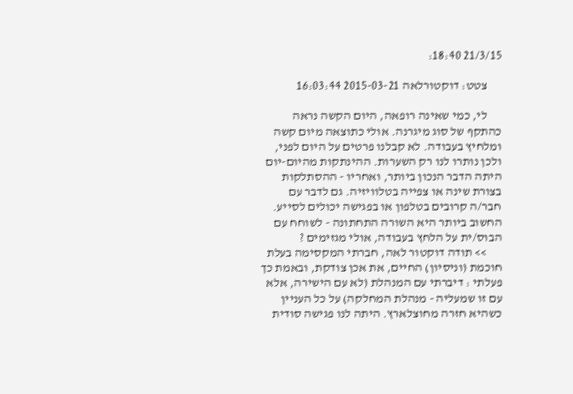21/3/15 18:40:

      צטט: דוקטורלאה 2015-03-21 16:03:44

      לי, כמי שאינה רופאה, היום הקשה נראה כהתקף של סוג מיגרנה. אולי כתוצאה מיום קשה ומלחיץ בעבודה. לא קבלנו פרטים על היום לפני, ולכן נותרו לנו רק השערות. ההינתקות מהיום-יום היתה הדבר הנכון ביותר, ואחריו - ההסתלקות בצורת שינה או צפייה בטלוויזיה. גם לדבר עם חבר/ה קרובים בטלפון או בפגישה יכולים לסייע. החשוב ביותר היא השורה התחתונה - לשוחח עם הבוס/ית על הלחץ בעבודה, אולי מגזימים ?
      >> תודה דוקטור לאה, חברתי המקסימה בעלת חוכמת (וניסיון) החיים, את אכן צודקת, ובאמת כך פעלתי : דיברתי עם המנהלת (לא עם הישירה, אלא עם זו שמעליה - מנהלת המחלקה) על כל העניין כשהיא חזרה מחוצלארץ. היתה לנו פגישה סודית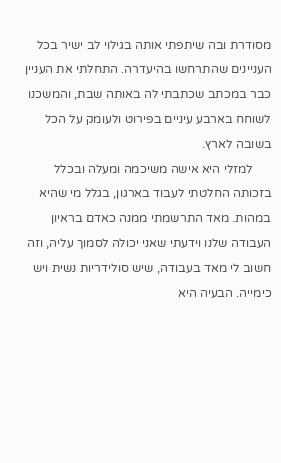מסודרת ובה שיתפתי אותה בגילוי לב ישיר בכל העניינים שהתרחשו בהיעדרה. התחלתי את העניין כבר במכתב שכתבתי לה באותה שבת, והמשכנו לשוחח בארבע עיניים בפירוט ולעומק על הכל בשובה לארץ.
      למזלי היא אישה משיכמה ומעלה ובכלל בזכותה החלטתי לעבוד בארגון, בגלל מי שהיא במהות. מאד התרשמתי ממנה כאדם בראיון העבודה שלנו וידעתי שאני יכולה לסמוך עליה, וזה חשוב לי מאד בעבודה, שיש סולידריות נשית ויש כימייה. הבעיה היא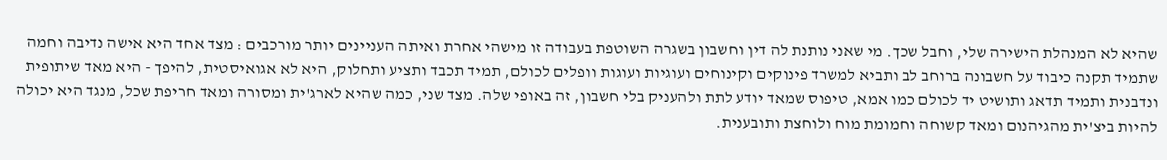שהיא לא המנהלת הישירה שלי, וחבל שכך. מי שאני נותנת לה דין וחשבון בשגרה השוטפת בעבודה זו מישהי אחרת ואיתה העניינים יותר מורכבים : מצד אחד היא אישה נדיבה וחמה שתמיד תקנה כיבוד על חשבונה ברוחב לב ותביא למשרד פינוקים וקינוחים ועוגיות ועוגות וופלים לכולם, תמיד תכבד ותציע ותחלוק, היא לא אגואיסטית, להיפך - היא מאד שיתופית ונדבנית ותמיד תדאג ותושיט יד לכולם כמו אמא, טיפוס שמאד יודע לתת ולהעניק בלי חשבון, זה באופי שלה. מצד שני, כמה שהיא לארג'ית ומסורה ומאד חריפת שכל, מנגד היא יכולה להיות ביצ'ית מהגיהנום ומאד קשוחה וחמומת מוח ולוחצת ותובענית.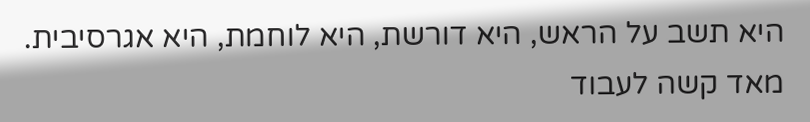היא תשב על הראש, היא דורשת, היא לוחמת, היא אגרסיבית. מאד קשה לעבוד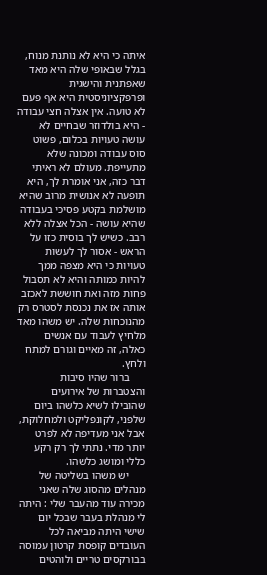איתה כי היא לא נותנת מנוח, בגלל שבאופי שלה היא מאד שאפתנית והישגית ופרפקציוניסטית היא אף פעם לא טועה. אין אצלה חצי עבודה - היא בולדוזר שבחיים לא עושה טעויות בכלום, פשוט סוס עבודה ומכונה שלא מתעייפת. מעולם לא ראיתי דבר כזה, אני אומרת לך, היא תופעה לא אנושית מרוב שהיא מושלמת בקטע פסיכי בעבודה שהיא עושה - הכל אצלה ללא רבב. כשיש לך בוסית כזו על הראש - אסור לך לעשות טעויות כי היא מצפה ממך להיות כמותה והיא לא תסבול פחות מזה ואת חוששת לאכזב אותה אז את נכנסת לסטרס רק מהנוכחות שלה. יש משהו מאד מלחיץ לעבוד עם אנשים כאלה, זה מאיים וגורם למתח ולחץ.
      ברור שהיו סיבות והצטברות של אירועים שהובילו לשיא כלשהו ביום שלפני, לקונפליקט ולמחלוקת, אבל אני מעדיפה לא לפרט יותר מדי. נתתי לך רק רקע כללי ומושג כלשהו.
      יש משהו בשליטה של מנהלים מהסוג שלה שאני מכירה עוד מהעבר שלי : היתה לי מנהלת בעבר שבכל יום שישי היתה מביאה לכל העובדים קופסת קרטון עמוסה בבורקסים טריים ולוהטים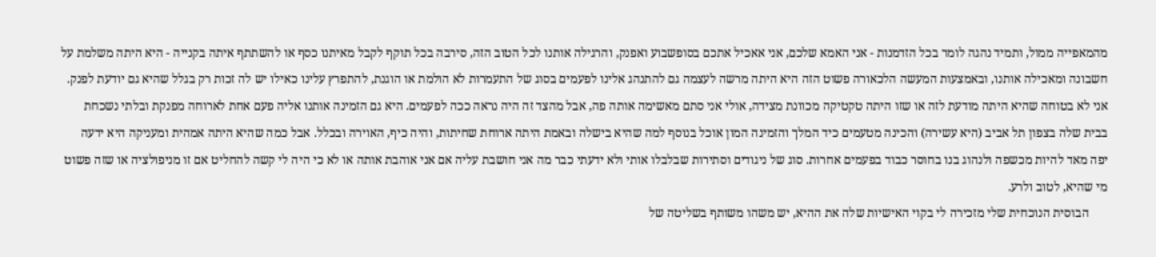מהמאפייה ממול, ותמיד נהגה לומר בכל הזדמנות - אני האמא שלכם, אני אאכיל אתכם בסופשבוע ואפנק, והרגילה אותנו לכל הטוב הזה, סירבה בכל תוקף לקבל מאיתנו כסף או להשתתף איתה בקנייה - היא היתה משלמת על חשבונה ומאכילה אותנו, ובאמצעות המעשה הלכאורה פשוט הזה היא היתה מרשה לעצמה גם להתנהג אלינו לפעמים בסוג של התעמרות לא הולמת או הוגנת, להתפרץ עלינו כאילו יש לה זכות רק בגלל שהיא גם יודעת לפנק. אני לא בטוחה שהיא היתה מודעת לזה או שזו היתה טקטיקה מכוונת מצידה, אולי אני סתם מאשימה אותה פה, אבל מהצד זה היה נראה ככה לפעמים. היא גם הזמינה אותנו אליה פעם אחת לארוחה מפנקת ובלתי נשכחת בבית שלה בצפון תל אביב (היא עשירה) והכינה מטעמים כיד המלך והזמינה המון אוכל בנוסף למה שהיא בישלה ובאמת היתה ארוחת שחיתות, והיה כיף, האוירה ובכלל. אבל כמה שהיא היתה אמהית ומעניקה היא ידעה יפה מאד להיות מכשפה ולנהוג בנו בחוסר כבוד בפעמים אחרות. סוג של ניגודים וסתירות שבלבלו אותי ולא ידעתי כבר מה אני חושבת עליה אם אני אוהבת אותה או לא כי היה לי קשה להחליט אם זו מניפולציה או שזה פשוט מי שהיא, לטוב ולרע.
      הבוסית הנוכחית שלי מזכירה לי בקוי האישיות שלה את ההיא, יש משהו משותף בשליטה של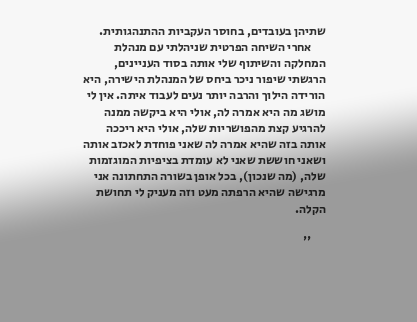שתיהן בעובדים, בחוסר העקביות ההתנהגותית.
      אחרי השיחה הפרטית שניהלתי עם מנהלת המחלקה והשיתוף שלי אותה בסוד העניינים, הרגשתי שיפור ניכר ביחס של המנהלת הישירה, היא הורידה הילוך והרבה יותר נעים לעבוד איתה. אין לי מושג מה היא אמרה לה, אולי היא ביקשה ממנה להרגיע קצת מהפושריות שלה, אולי היא ריככה אותה בזה שהיא אמרה לה שאני פוחדת לאכזב אותה ושאני חוששת שאני לא עומדת בציפיות המוגזמות שלה, (מה שנכון), בכל אופן בשורה התחתונה אני מרגישה שהיא הרפתה מעט וזה מעניק לי תחושת הקלה.

      ''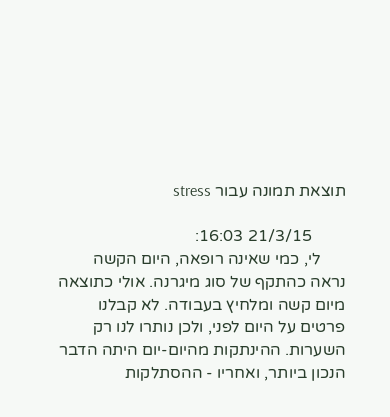תוצאת תמונה עבור stress

        21/3/15 16:03:
      לי, כמי שאינה רופאה, היום הקשה נראה כהתקף של סוג מיגרנה. אולי כתוצאה מיום קשה ומלחיץ בעבודה. לא קבלנו פרטים על היום לפני, ולכן נותרו לנו רק השערות. ההינתקות מהיום-יום היתה הדבר הנכון ביותר, ואחריו - ההסתלקות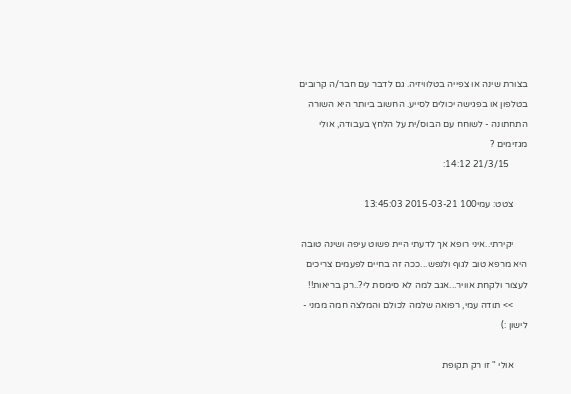בצורת שינה או צפייה בטלוויזיה. גם לדבר עם חבר/ה קרובים בטלפון או בפגישה יכולים לסייע. החשוב ביותר היא השורה התחתונה - לשוחח עם הבוס/ית על הלחץ בעבודה, אולי מגזימים ?
        21/3/15 14:12:

      צטט: עמי100 2015-03-21 13:45:03

      יקירתי..איני רופא אך לדעתי היית פשוט עיפה ושינה טובה היא מרפא טוב לגוף ולנפש...ככה זה בחיים לפעמים צריכים לעצור ולקחת אוויר...אגב למה לא סימסת לי?..רק בריאות!!
      >> תודה עמי, רפואה שלמה לכולם והמלצה חמה ממני - לישון :)

      אולי " זו רק תקופת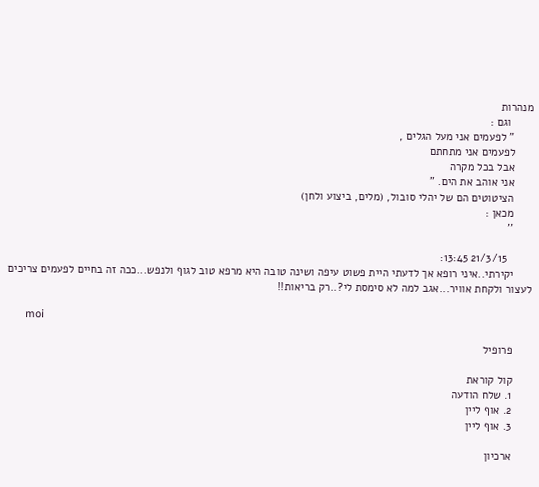מנהרות
       וגם :
      " לפעמים אני מעל הגלים ,
      לפעמים אני מתחתם
      אבל בכל מקרה
      אני אוהב את הים. "
      הציטוטים הם של יהלי סובול, (מלים, ביצוע ולחן)
      מכאן :
      ''

        21/3/15 13:45:
      יקירתי..איני רופא אך לדעתי היית פשוט עיפה ושינה טובה היא מרפא טוב לגוף ולנפש...ככה זה בחיים לפעמים צריכים לעצור ולקחת אוויר...אגב למה לא סימסת לי?..רק בריאות!!

      moi

      פרופיל

      קול קוראת
      1. שלח הודעה
      2. אוף ליין
      3. אוף ליין

      ארכיון